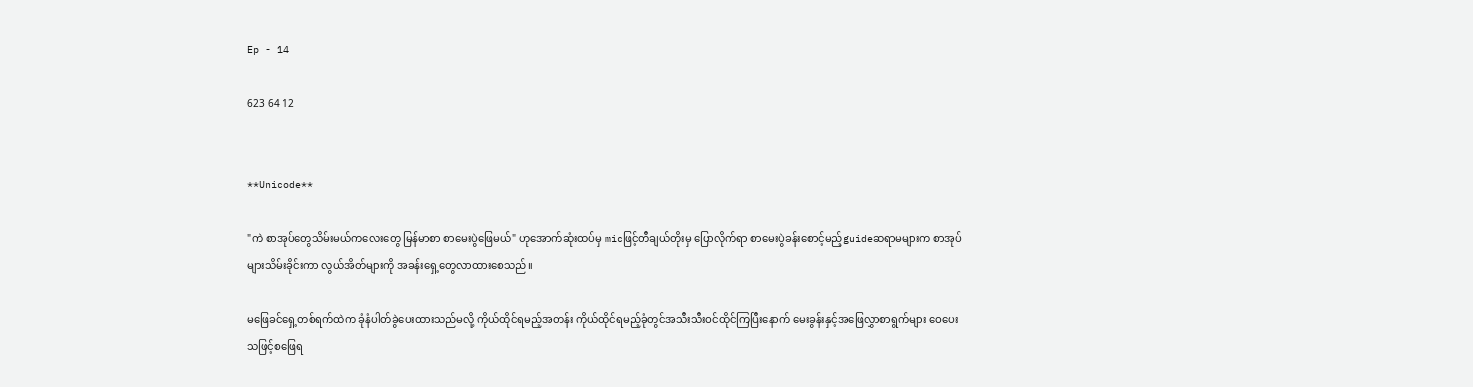Ep - 14

623 64 12


**Unicode**

"ကဲ စာအုပ်တွေသိမ်းမယ်ကလေးတွေ မြန်မာစာ စာမေးပွဲဖြေမယ်" ဟုအောက်ဆုံးထပ်မှ micဖြင့်တီချယ်တိုးမှ ပြောလိုက်ရာ စာမေးပွဲခန်းစောင့်မည့်guideဆရာမများက စာအုပ်များသိမ်းခိုင်းကာ လွယ်အိတ်များကို အခန်းရှေ့တွေလာထားစေသည်။

မဖြေခင်ရှေ့တစ်ရက်ထဲက ခုံနံပါတ်ခွဲပေးထားသည်မလို့ ကိုယ်ထိုင်ရမည့်အတန်း ကိုယ်ထိုင်ရမည့်ခုံတွင်အသီးသီးဝင်ထိုင်ကြပြီးနောက် မေးခွန်းနှင့်အဖြေလွှာစာရွက်များ ဝေပေးသဖြင့်စဖြေရ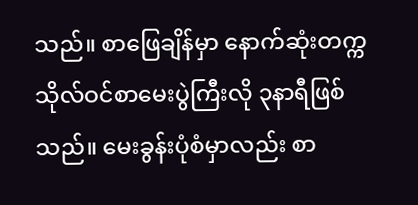သည်။ စာဖြေချိန်မှာ နောက်ဆုံးတက္ကသိုလ်ဝင်စာမေးပွဲကြီးလို ၃နာရီဖြစ်သည်။ မေးခွန်းပုံစံမှာလည်း စာ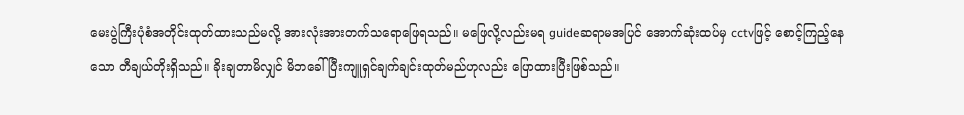မေးပွဲကြီးပုံစံအတိုင်းထုတ်ထားသည်မလို့ အားလုံးအားတက်သရောဖြေရသည်။ မဖြေလို့လည်းမရ guideဆရာမအပြင် အောက်ဆုံးထပ်မှ cctvဖြင့် စောင့်ကြည့်နေသော တီချယ်တိုးရှိသည်။ ခိုးချတာမိလျှင် မိဘခေါ်ပြီးကျူရှင်ချက်ချင်းထုတ်မည်ဟုလည်း ပြောထားပြီးဖြစ်သည်။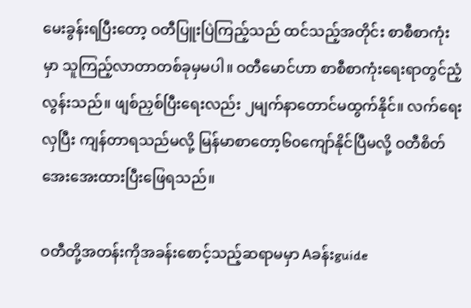မေးခွန်းရပြီးတော့ ဝတီပြူးပြဲကြည့်သည် ထင်သည့်အတိုင်း စာစီစာကုံးမှာ သူကြည့်လာတာတစ်ခုမှမပါ။ ဝတီမောင်ဟာ စာစီစာကုံးရေးရာတွင်ညံ့လွန်းသည်။ ဖျစ်ညှစ်ပြီးရေးလည်း ၂မျက်နာတောင်မထွက်နိုင်။ လက်ရေးလှပြီး ကျန်တာရသည်မလို့ မြန်မာစာတော့၆၀ကျော်နိုင်ပြီမလို့ ဝတီစိတ်အေးအေးထားပြီးဖြေရသည်။

ဝတီတို့အတန်းကိုအခန်းစောင့်သည့်ဆရာမမှာ Aခန်းguide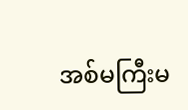အစ်မကြီးမ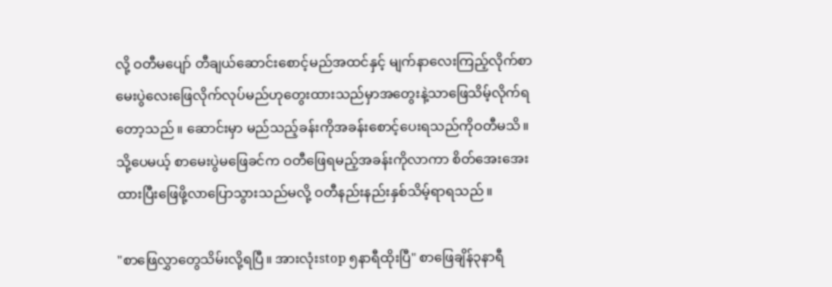လို့ ဝတီမပျော် တီချယ်ဆောင်းစောင့်မည်အထင်နှင့် မျက်နာလေးကြည့်လိုက်စာမေးပွဲလေးဖြေလိုက်လုပ်မည်ဟုတွေးထားသည်မှာအတွေးနဲ့သာဖြေသိမ့်လိုက်ရတော့သည်။ ဆောင်းမှာ မည်သည့်ခန်းကိုအခန်းစောင့်ပေးရသည်ကိုဝတီမသိ။  သို့ပေမယ့် စာမေးပွဲမဖြေခင်က ဝတီဖြေရမည့်အခန်းကိုလာကာ စိတ်အေးအေးထားပြီးဖြေဖို့လာပြောသွားသည်မလို့ ဝတီနည်းနည်းနှစ်သိမ့်ရာရသည်။

"စာဖြေလွှာတွေသိမ်းလို့ရပြီ။ အားလုံးstop ၅နာရီထိုးပြီ" စာဖြေချိန်၃နာရီ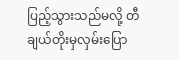ပြည့်သွားသည်မလို့ တီချယ်တိုးမှလှမ်းပြော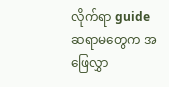လိုက်ရာ guideဆရာမတွေက အဖြေလွှာ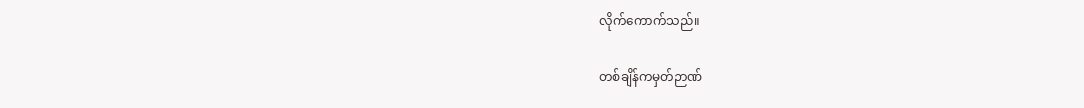လိုက်ကောက်သည်။

တစ်ချိန်ကမှတ်ဉာဏ်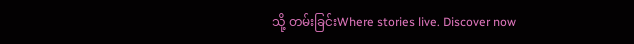သို့ တမ်းခြင်းWhere stories live. Discover now